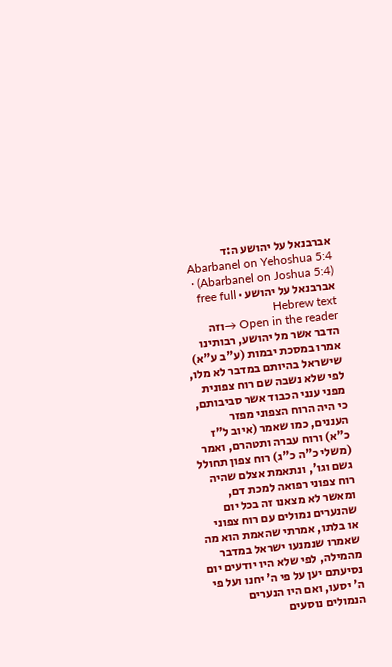אברבנאל על יהושע ה:ד
Abarbanel on Yehoshua 5:4 (Abarbanel on Joshua 5:4) · אברבנאל על יהושע · free full Hebrew text
Open in the reader →וזה הדבר אשר מל יהושע, רבותינו אמרו במסכת יבמות (ע"ב ע"א) שישראל בהיותם במדבר לא מלו, לפי שלא נשבה שם רוח צפונית מפני ענני הכבוד אשר סביבותם, כי היה הרוח הצפוני מפזר העננים, כמו שאמר (איוב ל"ז כ"א) ורוח עברה ותטהרם, ואמר (משלי כ"ה כ"ג) רוח צפון תחולל גשם וגו', ונתאמת אצלם שהיה רוח צפוני רפואה למכת דם, ומאשר לא מצאנו זה בכל יום שהנערים נמולים עם רוח צפוני או בלתו, אמרתי שהאמת הוא מה שאמרו שנמנעו ישראל במדבר מהמילה, לפי שלא היו יודעים יום נסיעתם יען על פי ה' יחנו ועל פי ה' יסעו, ואם היו הנערים הנמולים נוסעים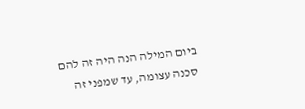ביום המילה הנה היה זה להם סכנה עצומה, עד שמפני זה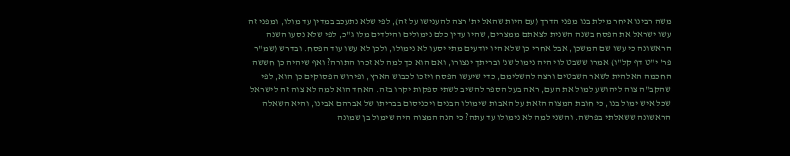משה רבינו איחר מילת בנו מפני הדרך (עם היות שהאל ית' רצה להענישו על זה), לפי שלא נתעכב במדין עד מולו, ומפני זה עשו ישראל את הפסח בשנה השנית לצאתם ממצרים, שהיו עדין כלם נימולים והילדים מלו ג"כ, לפי שלא נסעו השנה הראשונה כי עשו שם המשכן, אבל אחרי כן שלא היו יודעים מתי יסעו לא נימולו, ולכן לא עשו עוד הפסח. ובדרש (שמ"ר פר' י"ט דף קל"ו) אמרו ששבט לוי היה נימול שנ' ובריתך ינצורו, ואם הוא כך למה לא זכרו התורה? ואף שיהיה כן חששה החכמה האלהית לשאר השבטים ורצה להשלימם, כדי שיעשו הפסח ויזכו לכבוש הארץ, ופירוש הפסוקים כן הוא, לפי שהקב"ה צוה ליהושע למול את העם, ראה בעל הספר להשיב לשתי ספקות יקרו בזה. האחד הוא למה לא צוה זה לישראל שכל איש ימול בנו, כי חובת המצוה הזאת על האבות שימולו הבנים ויכניסום בבריתו של אברהם אבינו, והיא השאלה הראשונה ששאלתי בפרשה. והשני למה לא נימולו עד עתה? כי הנה המצוה היה שימול בן שמונה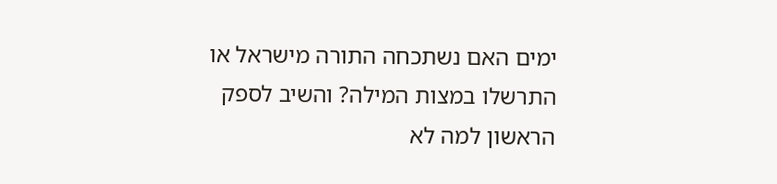ימים האם נשתכחה התורה מישראל או התרשלו במצות המילה? והשיב לספק הראשון למה לא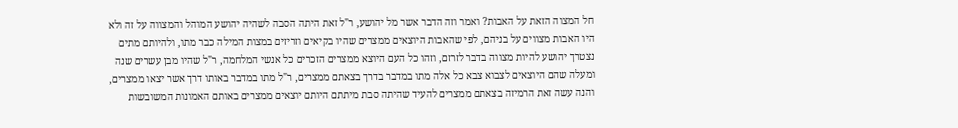חל המצוה הזאת על האבות? ואמר וזה הדבר אשר מל יהושע, ר"ל זאת היתה הסבה לשהיה יהושע המוהל והמצווה על זה ולא היו האבות מצווים על בניהם, לפי שהאבות היוצאים ממצרים שהיו בקיאים וזריזים במצות המילה כבר מתו, ולהיותם מתים נצטרך יהושע להיות מצווה בדבר לזרזם, וזהו כל העם היוצא ממצרים הזכרים כל אנשי המלחמה, ר"ל שהיו מבן עשרים שנה ומעלה שהם היוצאים לצבוא צבא כל אלה מתו במדבר בדרך בצאתם ממצרים, ר"ל מתו במדבר באותו דרך אשר יצאו ממצרים, והנה עשה זאת הרמיזה בצאתם ממצרים להעיד שהיתה סבת מיתתם היותם יוצאים ממצרים באותם האמונות המשובשות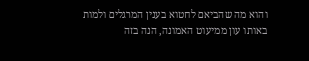והוא מה שהביאם לחטוא בענין המרגלים ולמות באותו עון ממיעוט האמונה, הנה בזה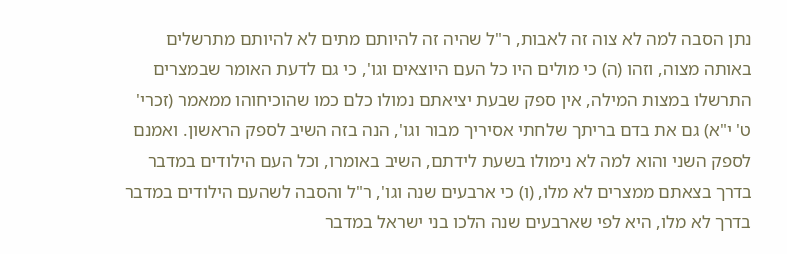נתן הסבה למה לא צוה זה לאבות, ר"ל שהיה זה להיותם מתים לא להיותם מתרשלים באותה מצוה, וזהו (ה) כי מולים היו כל העם היוצאים וגו', כי גם לדעת האומר שבמצרים התרשלו במצות המילה, אין ספק שבעת יציאתם נמולו כלם כמו שהוכיחוהו ממאמר (זכרי' ט' י"א) גם את בדם בריתך שלחתי אסיריך מבור וגו', הנה בזה השיב לספק הראשון. ואמנם לספק השני והוא למה לא נימולו בשעת לידתם, השיב באומרו, וכל העם הילודים במדבר בדרך בצאתם ממצרים לא מלו, (ו) כי ארבעים שנה וגו', ר"ל והסבה לשהעם הילודים במדבר בדרך לא מלו, היא לפי שארבעים שנה הלכו בני ישראל במדבר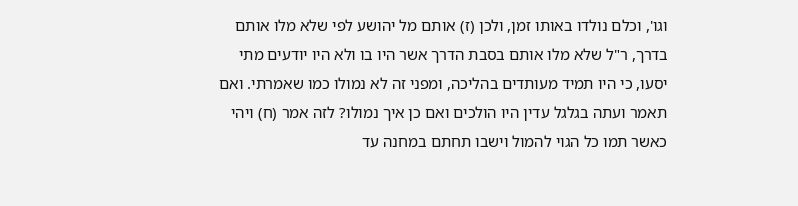וגו', וכלם נולדו באותו זמן, ולכן (ז) אותם מל יהושע לפי שלא מלו אותם בדרך, ר"ל שלא מלו אותם בסבת הדרך אשר היו בו ולא היו יודעים מתי יסעו, כי היו תמיד מעותדים בהליכה, ומפני זה לא נמולו כמו שאמרתי. ואם תאמר ועתה בגלגל עדין היו הולכים ואם כן איך נמולו? לזה אמר (ח) ויהי כאשר תמו כל הגוי להמול וישבו תחתם במחנה עד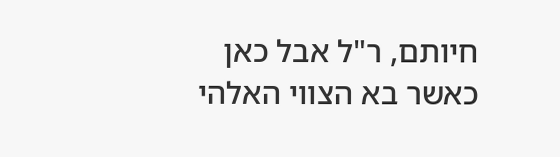חיותם, ר"ל אבל כאן כאשר בא הצווי האלהי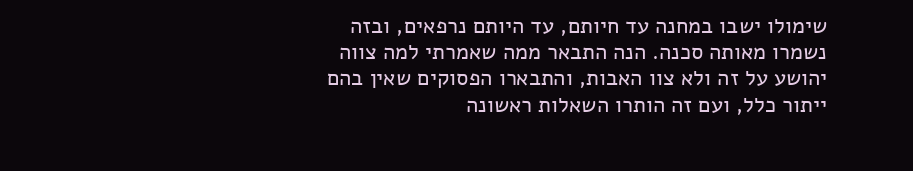שימולו ישבו במחנה עד חיותם, עד היותם נרפאים, ובזה נשמרו מאותה סכנה. הנה התבאר ממה שאמרתי למה צווה יהושע על זה ולא צוו האבות, והתבארו הפסוקים שאין בהם ייתור כלל, ועם זה הותרו השאלות ראשונה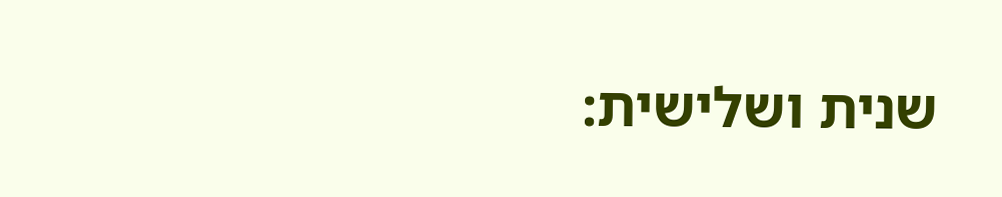שנית ושלישית: